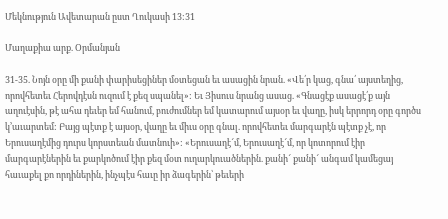Մեկնություն Ավետարան ըստ Ղուկասի 13:31

Մաղաքիա արք. Օրմանյան

31-35. Նոյն օրը մի քանի փարիսեցիներ մօտեցան եւ ասացին նրան. «Վե՛ր կաց, գնա՛ այստեղից, որովհետեւ Հերովդէսն ուզում է քեզ սպանել»: Եւ Յիսուս նրանց ասաց. «Գնացէք ասացէ՛ք այն աղուէսին, թէ ահա դեւեր եմ հանում, բուժումներ եմ կատարում այսօր եւ վաղը, իսկ երրորդ օրը գործս կ՚աւարտեմ: Բայց պէտք է այսօր, վաղը եւ միւս օրը գնալ. որովհետեւ մարգարէն պէտք չէ, որ Երուսաղէմից դուրս կորստեան մատնուի»: «Երուսաղէ՜մ, Երուսաղէ՜մ, որ կոտորում էիր մարգարէներին եւ քարկոծում էիր քեզ մօտ ուղարկուածներին. քանի՜ քանի՜ անգամ կամեցայ հաւաքել քո որդիներին, ինչպէս հաւը իր ձագերին՝ թեւերի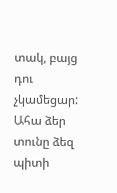տակ, բայց դու չկամեցար: Ահա ձեր տունը ձեզ պիտի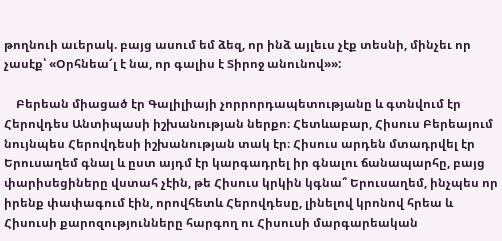թողնուի աւերակ. բայց ասում եմ ձեզ, որ ինձ այլեւս չէք տեսնի, մինչեւ որ չասէք՝ «Օրհնեա՜լ է նա, որ գալիս է Տիրոջ անունով»»:

    Բերեան միացած էր Գալիլիայի չորրորդապետությանը և գտնվում էր Հերովդես Անտիպասի իշխանության ներքո։ Հետևաբար, Հիսուս Բերեայում նույնպես Հերովդեսի իշխանության տակ էր։ Հիսուս արդեն մտադրվել էր Երուսաղեմ գնալ և ըստ այդմ էր կարգադրել իր գնալու ճանապարհը, բայց փարիսեցիները վստահ չէին, թե Հիսուս կրկին կգնա՞ Երուսաղեմ, ինչպես որ իրենք փափագում էին, որովհետև Հերովդեսը, լինելով կրոնով հրեա և Հիսուսի քարոզությունները հարգող ու Հիսուսի մարգարեական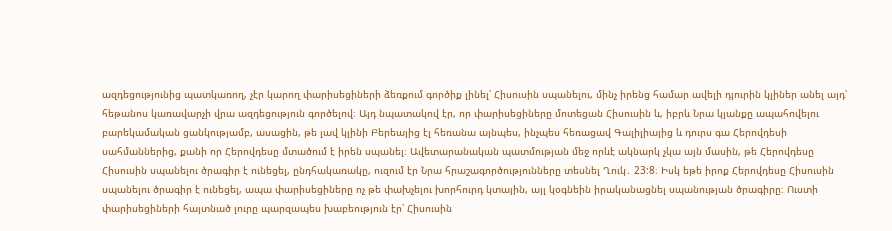ազդեցությունից պատկառող, չէր կարող փարիսեցիների ձեռքում գործիք լինել՝ Հիսուսին սպանելու, մինչ իրենց համար ավելի դյուրին կլիներ անել այդ՝ հեթանոս կառավարչի վրա ազդեցություն գործելով։ Այդ նպատակով էր, որ փարիսեցիները մոտեցան Հիսուսին և, իբրև Նրա կյանքը ապահովելու բարեկամական ցանկությամբ, ասացին, թե լավ կլինի Բերեայից էլ հեռանա այնպես, ինչպես հեռացավ Գալիլիայից և դուրս գա Հերովդեսի սահմաններից, քանի որ Հերովդեսը մտածում է իրեն սպանել։ Ավետարանական պատմության մեջ որևէ ակնարկ չկա այն մասին, թե Հերովդեսը Հիսուսին սպանելու ծրագիր է ունեցել, ընդհակառակը, ուզում էր Նրա հրաշագործությունները տեսնել Ղուկ․ 23:8։ Իսկ եթե իրոք Հերովդեսը Հիսուսին սպանելու ծրագիր է ունեցել, ապա փարիսեցիները ոչ թե փախչելու խորհուրդ կտային, այլ կօգնեին իրականացնել սպանության ծրագիրը։ Ուստի փարիսեցիների հայտնած լուրը պարզապես խաբեություն էր՝ Հիսուսին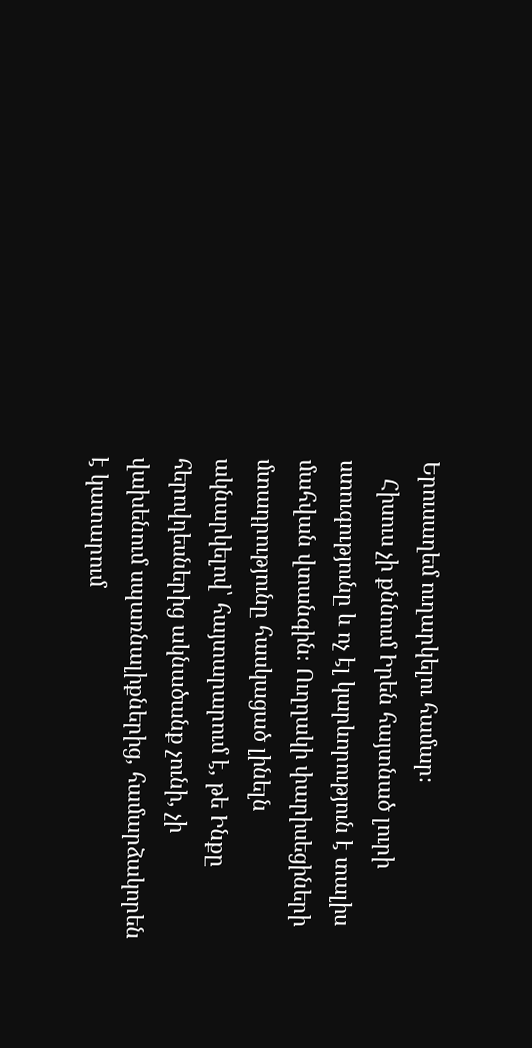Երուսաղեմ ուղարկելու համար։
   Հիսուս չի քննում Իրեն հայտնած լուրի ստուգությունը և ոչ էլ կարևորություն է տալիս մահվան վտանգին։ Ուղղակի փարիսեցիների մտադրությունը հասկացած լինելն ակնարկելով՝ հայտարարում է, թե Ինքը հերովդեսներից ակնածանք չունի, չի վախենում սպառնալիքներից, համարձակորեն է կատարում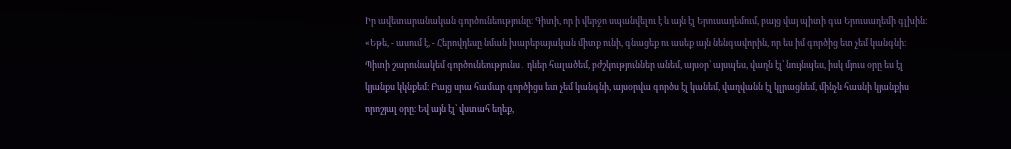Իր ավետարանական գործունեությունը։ Գիտի, որ ի վերջո սպանվելու է և այն էլ Երուսաղեմում, բայց վայ պիտի գա Երուսաղեմի գլխին։ «Եթե, - ասում է, - Հերովդեսը նման խաբեբայական միտք ունի, գնացեք ու ասեք այն նենգավորին, որ ես իմ գործից ետ չեմ կանգնի։ Պիտի շարունակեմ գործունեությունս․ դևեր հալածեմ, բժշկություններ անեմ, այսօր՝ այսպես, վաղն էլ՝ նույնպես, իսկ մյուս օրը ես էլ կյանքս կկնքեմ։ Բայց սրա համար գործիցս ետ չեմ կանգնի, այսօրվա գործս էլ կանեմ, վաղվանն էլ կլրացնեմ, մինչև հասնի կյանքիս որոշյալ օրը։ Եվ այն էլ՝ վստահ եղեք,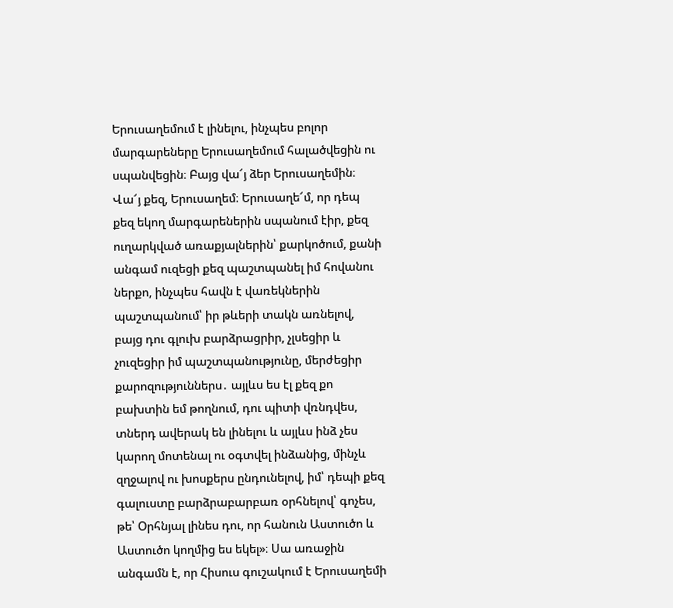Երուսաղեմում է լինելու, ինչպես բոլոր մարգարեները Երուսաղեմում հալածվեցին ու սպանվեցին։ Բայց վա՜յ ձեր Երուսաղեմին։ Վա՜յ քեզ, Երուսաղեմ։ Երուսաղե՜մ, որ դեպ քեզ եկող մարգարեներին սպանում էիր, քեզ ուղարկված առաքյալներին՝ քարկոծում, քանի անգամ ուզեցի քեզ պաշտպանել իմ հովանու ներքո, ինչպես հավն է վառեկներին պաշտպանում՝ իր թևերի տակն առնելով, բայց դու գլուխ բարձրացրիր, չլսեցիր և չուզեցիր իմ պաշտպանությունը, մերժեցիր քարոզություններս․ այլևս ես էլ քեզ քո բախտին եմ թողնում, դու պիտի վռնդվես, տներդ ավերակ են լինելու և այլևս ինձ չես կարող մոտենալ ու օգտվել ինձանից, մինչև զղջալով ու խոսքերս ընդունելով, իմ՝ դեպի քեզ գալուստը բարձրաբարբառ օրհնելով՝ գոչես, թե՝ Օրհնյալ լինես դու, որ հանուն Աստուծո և Աստուծո կողմից ես եկել»։ Սա առաջին անգամն է, որ Հիսուս գուշակում է Երուսաղեմի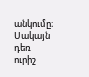անկումը։ Սակայն դեռ ուրիշ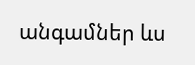անգամներ ևս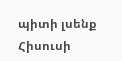պիտի լսենք Հիսուսի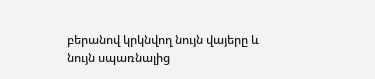բերանով կրկնվող նույն վայերը և նույն սպառնալից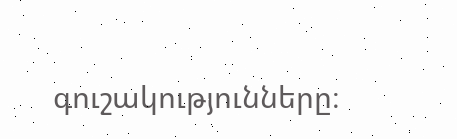գուշակությունները։